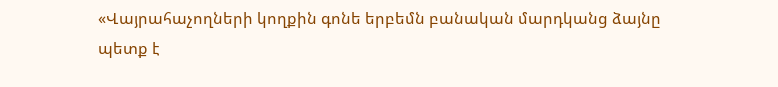«Վայրահաչողների կողքին գոնե երբեմն բանական մարդկանց ձայնը պետք է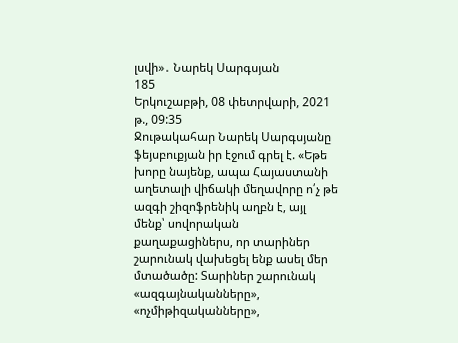լսվի»․ Նարեկ Սարգսյան
185
Երկուշաբթի, 08 փետրվարի, 2021 թ., 09:35
Ջութակահար Նարեկ Սարգսյանը ֆեյսբուքյան իր էջում գրել է. «Եթե խորը նայենք, ապա Հայաստանի աղետալի վիճակի մեղավորը ո՛չ թե ազգի շիզոֆրենիկ աղբն է, այլ մենք՝ սովորական քաղաքացիներս, որ տարիներ շարունակ վախեցել ենք ասել մեր մտածածը: Տարիներ շարունակ «ազգայնականները», «ոչմիթիզականները»,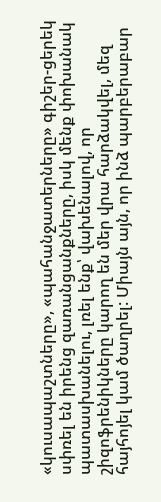«կուսապաշտները», «պահանջատերները» գիշեր-ցերեկ սփռել են իրենց զառանցանքները, իսկ մենք փոխանակ պատասխանելու, լռել ենք՝ վախենալով, որ շիզոֆրենիկները կարող են մեր վրա հարձակվել, մեզ հայհոյել կամ ծաղրել: Միայն այն, որ ինձ պարբերաբար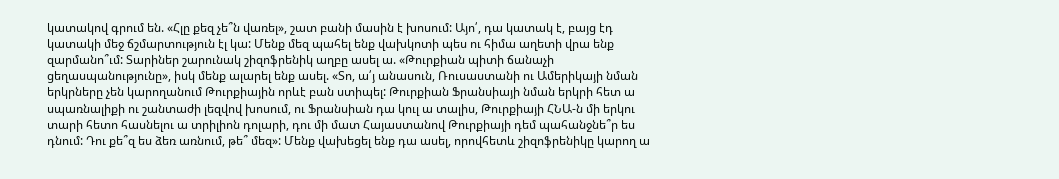կատակով գրում են. «Հլը քեզ չե՞ն վառել», շատ բանի մասին է խոսում: Այո՛, դա կատակ է, բայց էդ կատակի մեջ ճշմարտություն էլ կա: Մենք մեզ պահել ենք վախկոտի պես ու հիմա աղետի վրա ենք զարմանո՞ւմ: Տարիներ շարունակ շիզոֆրենիկ աղբը ասել ա. «Թուրքիան պիտի ճանաչի ցեղասպանությունը», իսկ մենք ալարել ենք ասել. «Տո, ա՛յ անասուն, Ռուսաստանի ու Ամերիկայի նման երկրները չեն կարողանում Թուրքիային որևէ բան ստիպել: Թուրքիան Ֆրանսիայի նման երկրի հետ ա սպառնալիքի ու շանտաժի լեզվով խոսում, ու Ֆրանսիան դա կուլ ա տալիս, Թուրքիայի ՀՆԱ-ն մի երկու տարի հետո հասնելու ա տրիլիոն դոլարի, դու մի մատ Հայաստանով Թուրքիայի դեմ պահանջնե՞ր ես դնում: Դու քե՞զ ես ձեռ առնում, թե՞ մեզ»: Մենք վախեցել ենք դա ասել, որովհետև շիզոֆրենիկը կարող ա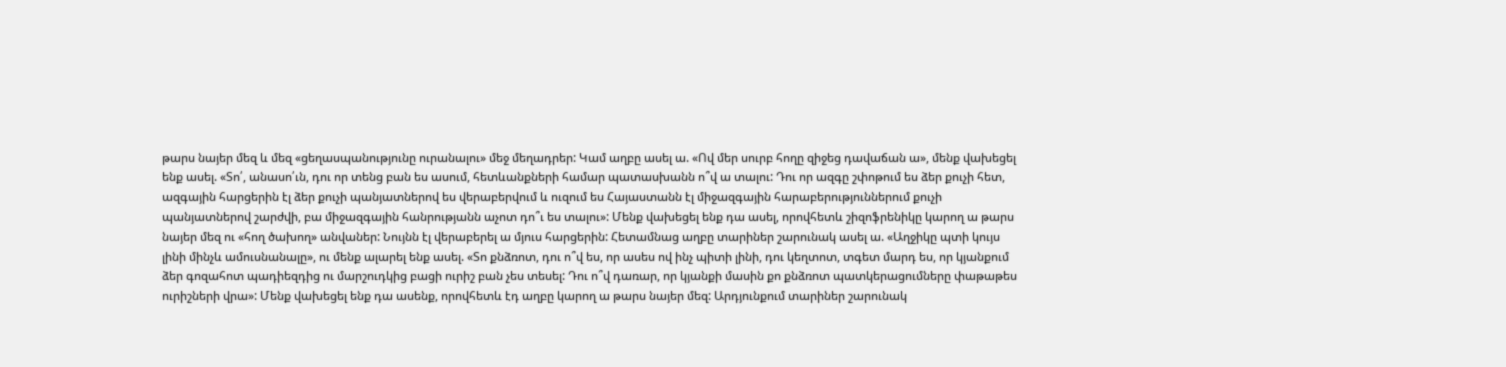թարս նայեր մեզ և մեզ «ցեղասպանությունը ուրանալու» մեջ մեղադրեր: Կամ աղբը ասել ա. «Ով մեր սուրբ հողը զիջեց դավաճան ա», մենք վախեցել ենք ասել. «Տո՛, անասո՛ւն, դու որ տենց բան ես ասում, հետևանքների համար պատասխանն ո՞վ ա տալու: Դու որ ազգը շփոթում ես ձեր քուչի հետ, ազգային հարցերին էլ ձեր քուչի պանյատներով ես վերաբերվում և ուզում ես Հայաստանն էլ միջազգային հարաբերություններում քուչի պանյատներով շարժվի, բա միջազգային հանրությանն աչոտ դո՞ւ ես տալու»: Մենք վախեցել ենք դա ասել, որովհետև շիզոֆրենիկը կարող ա թարս նայեր մեզ ու «հող ծախող» անվաներ: Նույնն էլ վերաբերել ա մյուս հարցերին: Հետամնաց աղբը տարիներ շարունակ ասել ա. «Աղջիկը պտի կույս լինի մինչև ամուսնանալը», ու մենք ալարել ենք ասել. «Տո քնձռոտ, դու ո՞վ ես, որ ասես ով ինչ պիտի լինի, դու կեղտոտ, տգետ մարդ ես, որ կյանքում ձեր գոզահոտ պադիեզդից ու մարշուդկից բացի ուրիշ բան չես տեսել: Դու ո՞վ դառար, որ կյանքի մասին քո քնձռոտ պատկերացումները փաթաթես ուրիշների վրա»: Մենք վախեցել ենք դա ասենք, որովհետև էդ աղբը կարող ա թարս նայեր մեզ: Արդյունքում տարիներ շարունակ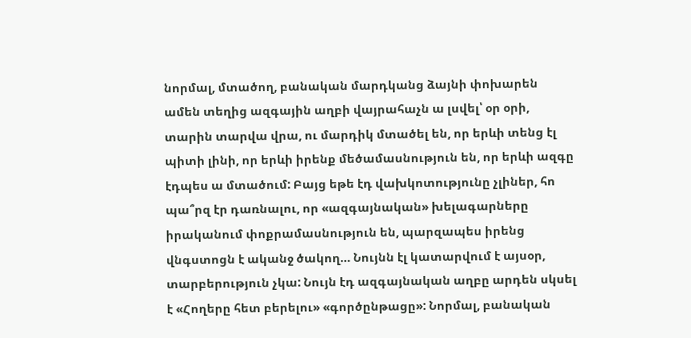նորմալ, մտածող, բանական մարդկանց ձայնի փոխարեն ամեն տեղից ազգային աղբի վայրահաչն ա լսվել՝ օր օրի, տարին տարվա վրա, ու մարդիկ մտածել են, որ երևի տենց էլ պիտի լինի, որ երևի իրենք մեծամասնություն են, որ երևի ազգը էդպես ա մտածում: Բայց եթե էդ վախկոտությունը չլիներ, հո պա՞րզ էր դառնալու, որ «ազգայնական» խելագարները իրականում փոքրամասնություն են, պարզապես իրենց վնգստոցն է ականջ ծակող… Նույնն էլ կատարվում է այսօր, տարբերություն չկա: Նույն էդ ազգայնական աղբը արդեն սկսել է «Հողերը հետ բերելու» «գործընթացը»: Նորմալ, բանական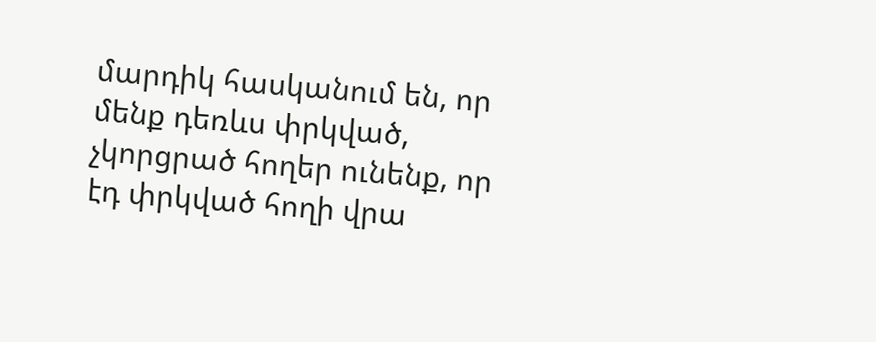մարդիկ հասկանում են, որ մենք դեռևս փրկված, չկորցրած հողեր ունենք, որ էդ փրկված հողի վրա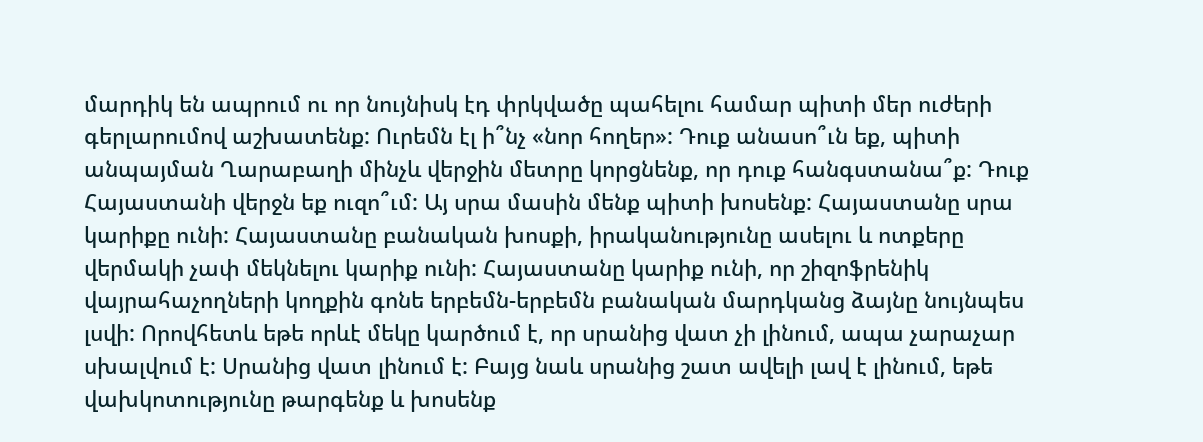մարդիկ են ապրում ու որ նույնիսկ էդ փրկվածը պահելու համար պիտի մեր ուժերի գերլարումով աշխատենք: Ուրեմն էլ ի՞նչ «նոր հողեր»: Դուք անասո՞ւն եք, պիտի անպայման Ղարաբաղի մինչև վերջին մետրը կորցնենք, որ դուք հանգստանա՞ք: Դուք Հայաստանի վերջն եք ուզո՞ւմ: Այ սրա մասին մենք պիտի խոսենք: Հայաստանը սրա կարիքը ունի: Հայաստանը բանական խոսքի, իրականությունը ասելու և ոտքերը վերմակի չափ մեկնելու կարիք ունի: Հայաստանը կարիք ունի, որ շիզոֆրենիկ վայրահաչողների կողքին գոնե երբեմն-երբեմն բանական մարդկանց ձայնը նույնպես լսվի: Որովհետև եթե որևէ մեկը կարծում է, որ սրանից վատ չի լինում, ապա չարաչար սխալվում է: Սրանից վատ լինում է: Բայց նաև սրանից շատ ավելի լավ է լինում, եթե վախկոտությունը թարգենք և խոսենք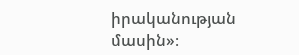իրականության մասին»։